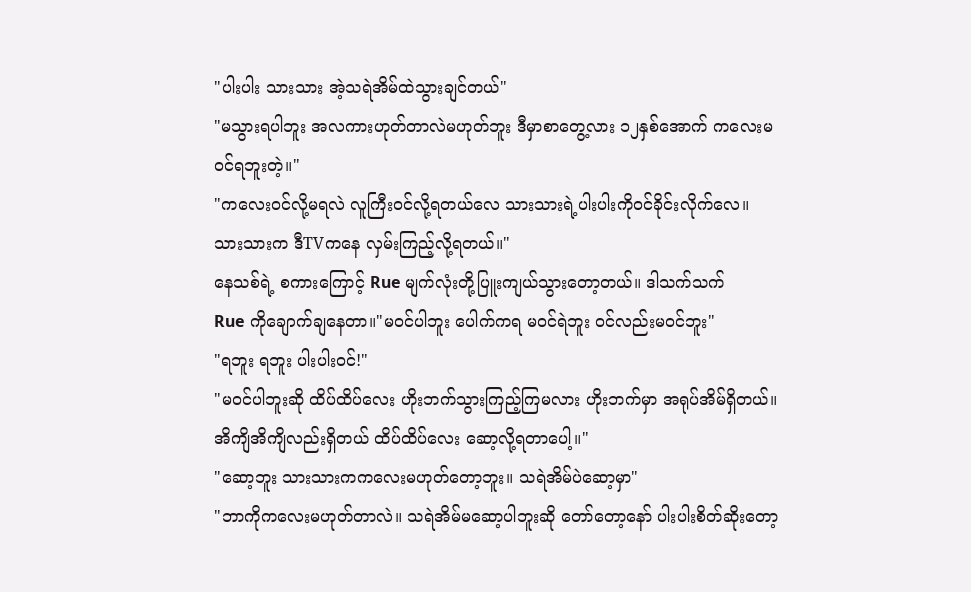"ပါးပါး သားသား အဲ့သရဲအိမ်ထဲသွားချင်တယ်"
"မသွားရပါဘူး အလကားဟုတ်တာလဲမဟုတ်ဘူး ဒီမှာစာတွေ့လား ၁၂နှစ်အောက် ကလေးမဝင်ရဘူးတဲ့။"
"ကလေးဝင်လို့မရလဲ လူကြီးဝင်လို့ရတယ်လေ သားသားရဲ့ပါးပါးကိုဝင်ခိုင်းလိုက်လေ။ သားသားက ဒီTVကနေ လှမ်းကြည့်လို့ရတယ်။"
နေသစ်ရဲ့ စကားကြောင့် Rue မျက်လုံးတို့ပြူးကျယ်သွားတော့တယ်။ ဒါသက်သက်
Rue ကိုချောက်ချနေတာ။"မဝင်ပါဘူး ပေါက်ကရ မဝင်ရဲဘူး ဝင်လည်းမဝင်ဘူး"
"ရဘူး ရဘူး ပါးပါးဝင်!"
"မဝင်ပါဘူးဆို ထိပ်ထိပ်လေး ဟိုးဘက်သွားကြည့်ကြမလား ဟိုးဘက်မှာ အရုပ်အိမ်ရှိတယ်။ အိကျိအိကျိလည်းရှိတယ် ထိပ်ထိပ်လေး ဆော့လို့ရတာပေါ့။"
"ဆော့ဘူး သားသားကကလေးမဟုတ်တော့ဘူး။ သရဲအိမ်ပဲဆော့မှာ"
"ဘာကိုကလေးမဟုတ်တာလဲ။ သရဲအိမ်မဆော့ပါဘူးဆို တော်တော့နော် ပါးပါးစိတ်ဆိုးတော့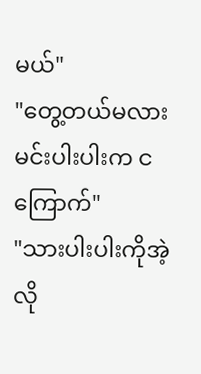မယ်"
"တွေ့တယ်မလား မင်းပါးပါးက ငကြောက်"
"သားပါးပါးကိုအဲ့လို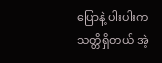ပြောနဲ့ ပါးပါးကသတ္တိရှိတယ် အဲ့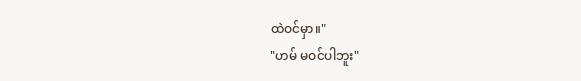ထဲဝင်မှာ။"
"ဟမ် မဝင်ပါဘူး"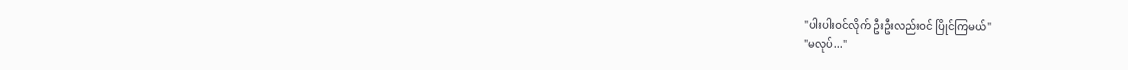"ပါးပါးဝင်လိုက် ဦးဦးလည်းဝင် ပြိုင်ကြမယ်"
"မလုပ်..."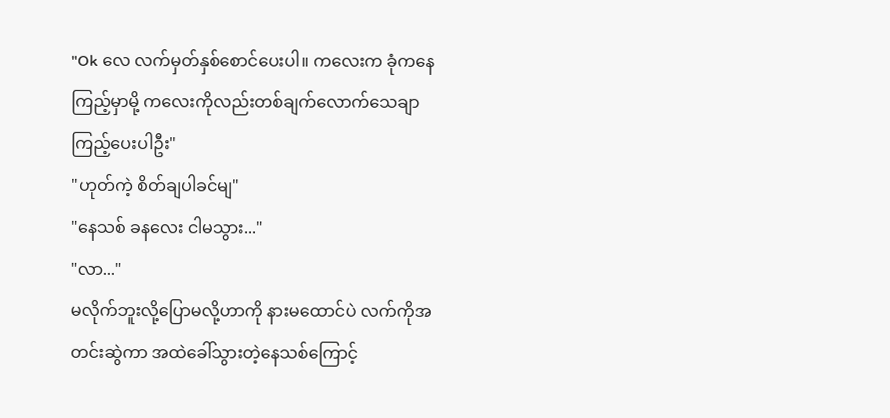"Ok လေ လက်မှတ်နှစ်စောင်ပေးပါ။ ကလေးက ခုံကနေကြည့်မှာမို့ ကလေးကိုလည်းတစ်ချက်လောက်သေချာကြည့်ပေးပါဦး"
"ဟုတ်ကဲ့ စိတ်ချပါခင်မျ"
"နေသစ် ခနလေး ငါမသွား..."
"လာ..."
မလိုက်ဘူးလို့ပြောမလို့ဟာကို နားမထောင်ပဲ လက်ကိုအတင်းဆွဲကာ အထဲခေါ်သွားတဲ့နေသစ်ကြောင့်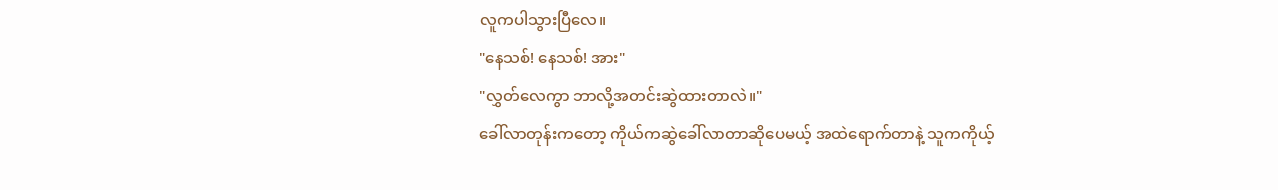လူကပါသွားပြီလေ။
"နေသစ်! နေသစ်! အား"
"လွှတ်လေကွာ ဘာလို့အတင်းဆွဲထားတာလဲ။"
ခေါ်လာတုန်းကတော့ ကိုယ်ကဆွဲခေါ်လာတာဆိုပေမယ့် အထဲရောက်တာနဲ့ သူကကိုယ့်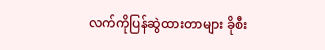လက်ကိုပြန်ဆွဲထားတာများ ခိုစီး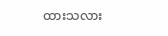ထားသလား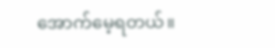အောက်မေ့ရတယ်။